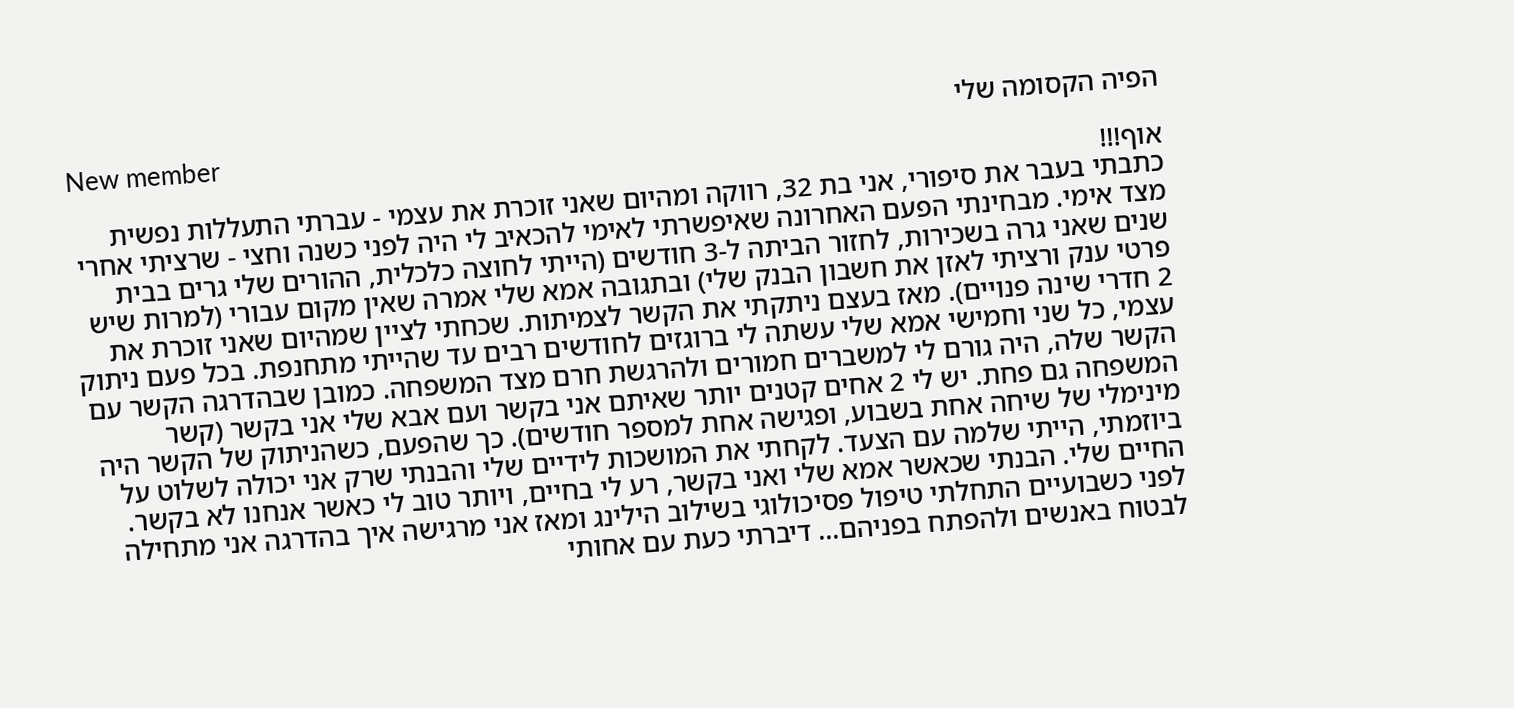הפיה הקסומה שלי
New member
אוף!!!
כתבתי בעבר את סיפורי, אני בת 32, רווקה ומהיום שאני זוכרת את עצמי - עברתי התעללות נפשית מצד אימי. מבחינתי הפעם האחרונה שאיפשרתי לאימי להכאיב לי היה לפני כשנה וחצי - שרציתי אחרי שנים שאני גרה בשכירות, לחזור הביתה ל-3 חודשים (הייתי לחוצה כלכלית, ההורים שלי גרים בבית פרטי ענק ורציתי לאזן את חשבון הבנק שלי) ובתגובה אמא שלי אמרה שאין מקום עבורי (למרות שיש 2 חדרי שינה פנויים). מאז בעצם ניתקתי את הקשר לצמיתות. שכחתי לציין שמהיום שאני זוכרת את עצמי, כל שני וחמישי אמא שלי עשתה לי ברוגזים לחודשים רבים עד שהייתי מתחנפת. בכל פעם ניתוק הקשר שלה, היה גורם לי למשברים חמורים ולהרגשת חרם מצד המשפחה. כמובן שבהדרגה הקשר עם המשפחה גם פחת. יש לי 2 אחים קטנים יותר שאיתם אני בקשר ועם אבא שלי אני בקשר (קשר מינימלי של שיחה אחת בשבוע, ופגישה אחת למספר חודשים). כך שהפעם, כשהניתוק של הקשר היה ביוזמתי, הייתי שלמה עם הצעד. לקחתי את המושכות לידיים שלי והבנתי שרק אני יכולה לשלוט על החיים שלי. הבנתי שכאשר אמא שלי ואני בקשר, רע לי בחיים, ויותר טוב לי כאשר אנחנו לא בקשר. לפני כשבועיים התחלתי טיפול פסיכולוגי בשילוב הילינג ומאז אני מרגישה איך בהדרגה אני מתחילה לבטוח באנשים ולהפתח בפניהם... דיברתי כעת עם אחותי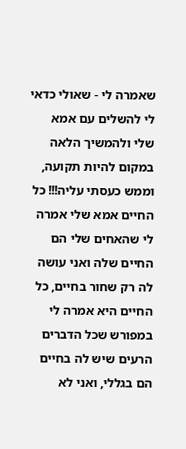שאמרה לי - שאולי כדאי לי להשלים עם אמא שלי ולהמשיך הלאה במקום להיות תקועה, וממש כעסתי עליה!!! כל החיים אמא שלי אמרה לי שהאחים שלי הם החיים שלה ואני עושה לה רק שחור בחיים, כל החיים היא אמרה לי במפורש שכל הדברים הרעים שיש לה בחיים הם בגללי, ואני לא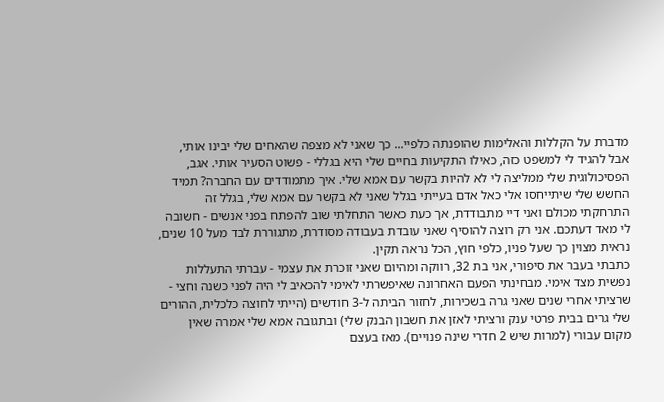מדברת על הקללות והאלימות שהופנתה כלפיי... כך שאני לא מצפה שהאחים שלי יבינו אותי, אבל להגיד לי למשפט כזה, כאילו התקיעות בחיים שלי היא בגללי - פשוט הסעיר אותי. אגב, הפסיכולוגית שלי ממליצה לי לא להיות בקשר עם אמא שלי. איך מתמודדים עם החברה? תמיד החשש שלי שיתייחסו אלי כאל אדם בעייתי בגלל שאני לא בקשר עם אמא שלי, בגלל זה התרחקתי מכולם ואני דיי מתבודדת, אך כעת כאשר התחלתי שוב להפתח בפני אנשים - חשובה לי מאד דעתכם. אני רק רוצה להוסיף שאני עובדת בעבודה מסודרת, מתגוררת לבד מעל 10 שנים, נראית מצוין כך שעל פניו, כלפי חוץ, הכל נראה תקין.
כתבתי בעבר את סיפורי, אני בת 32, רווקה ומהיום שאני זוכרת את עצמי - עברתי התעללות נפשית מצד אימי. מבחינתי הפעם האחרונה שאיפשרתי לאימי להכאיב לי היה לפני כשנה וחצי - שרציתי אחרי שנים שאני גרה בשכירות, לחזור הביתה ל-3 חודשים (הייתי לחוצה כלכלית, ההורים שלי גרים בבית פרטי ענק ורציתי לאזן את חשבון הבנק שלי) ובתגובה אמא שלי אמרה שאין מקום עבורי (למרות שיש 2 חדרי שינה פנויים). מאז בעצם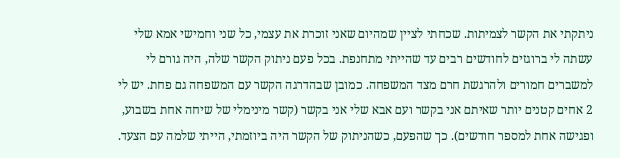ניתקתי את הקשר לצמיתות. שכחתי לציין שמהיום שאני זוכרת את עצמי, כל שני וחמישי אמא שלי עשתה לי ברוגזים לחודשים רבים עד שהייתי מתחנפת. בכל פעם ניתוק הקשר שלה, היה גורם לי למשברים חמורים ולהרגשת חרם מצד המשפחה. כמובן שבהדרגה הקשר עם המשפחה גם פחת. יש לי 2 אחים קטנים יותר שאיתם אני בקשר ועם אבא שלי אני בקשר (קשר מינימלי של שיחה אחת בשבוע, ופגישה אחת למספר חודשים). כך שהפעם, כשהניתוק של הקשר היה ביוזמתי, הייתי שלמה עם הצעד.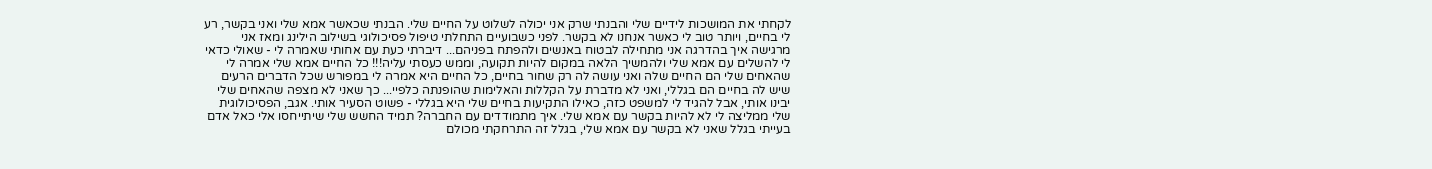לקחתי את המושכות לידיים שלי והבנתי שרק אני יכולה לשלוט על החיים שלי. הבנתי שכאשר אמא שלי ואני בקשר, רע לי בחיים, ויותר טוב לי כאשר אנחנו לא בקשר. לפני כשבועיים התחלתי טיפול פסיכולוגי בשילוב הילינג ומאז אני מרגישה איך בהדרגה אני מתחילה לבטוח באנשים ולהפתח בפניהם... דיברתי כעת עם אחותי שאמרה לי - שאולי כדאי לי להשלים עם אמא שלי ולהמשיך הלאה במקום להיות תקועה, וממש כעסתי עליה!!! כל החיים אמא שלי אמרה לי שהאחים שלי הם החיים שלה ואני עושה לה רק שחור בחיים, כל החיים היא אמרה לי במפורש שכל הדברים הרעים שיש לה בחיים הם בגללי, ואני לא מדברת על הקללות והאלימות שהופנתה כלפיי... כך שאני לא מצפה שהאחים שלי יבינו אותי, אבל להגיד לי למשפט כזה, כאילו התקיעות בחיים שלי היא בגללי - פשוט הסעיר אותי. אגב, הפסיכולוגית שלי ממליצה לי לא להיות בקשר עם אמא שלי. איך מתמודדים עם החברה? תמיד החשש שלי שיתייחסו אלי כאל אדם בעייתי בגלל שאני לא בקשר עם אמא שלי, בגלל זה התרחקתי מכולם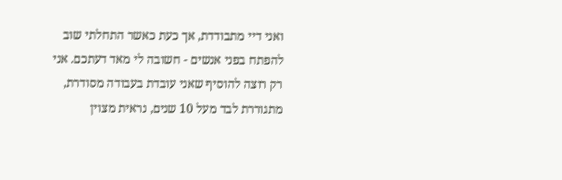ואני דיי מתבודדת, אך כעת כאשר התחלתי שוב להפתח בפני אנשים - חשובה לי מאד דעתכם. אני רק רוצה להוסיף שאני עובדת בעבודה מסודרת, מתגוררת לבד מעל 10 שנים, נראית מצוין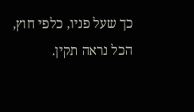כך שעל פניו, כלפי חוץ, הכל נראה תקין.